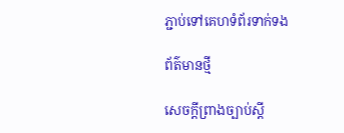ភ្ជាប់ទៅគេហទំព័រទាក់ទង

ព័ត៌មានថ្មី

សេចក្តីព្រាងច្បាប់ស្តី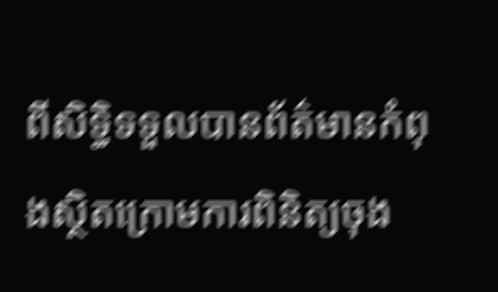ពីសិទ្ធិទទួលបានព័ត៌មានកំពុងស្ថិតក្រោមការពិនិត្យចុង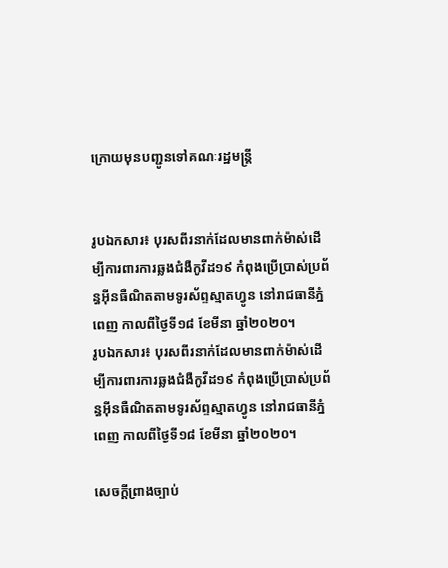ក្រោយមុនបញ្ជូនទៅគណៈរដ្ឋមន្ត្រី


រូបឯកសារ៖ បុរសពីរនាក់ដែលមានពាក់ម៉ាស់ដើម្បីការពារការឆ្លងជំងឺកូវីដ១៩ កំពុងប្រើប្រាស់ប្រព័ន្ធអ៊ីនធឺណិតតាមទូរស័ព្ទស្មាតហ្វូន នៅរាជធានីភ្នំពេញ កាលពីថ្ងៃទី១៨ ខែមីនា ឆ្នាំ២០២០។
រូបឯកសារ៖ បុរសពីរនាក់ដែលមានពាក់ម៉ាស់ដើម្បីការពារការឆ្លងជំងឺកូវីដ១៩ កំពុងប្រើប្រាស់ប្រព័ន្ធអ៊ីនធឺណិតតាមទូរស័ព្ទស្មាតហ្វូន នៅរាជធានីភ្នំពេញ កាលពីថ្ងៃទី១៨ ខែមីនា ឆ្នាំ២០២០។

សេចក្តីព្រាងច្បាប់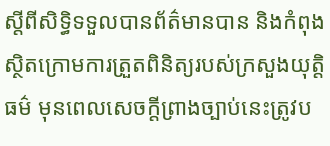ស្តីពីសិទ្ធិទទួលបានព័ត៌មានបាន និងកំពុងស្ថិតក្រោមការត្រួតពិនិត្យរបស់ក្រសួងយុត្តិធម៌ មុនពេលសេចក្តីព្រាងច្បាប់នេះត្រូវប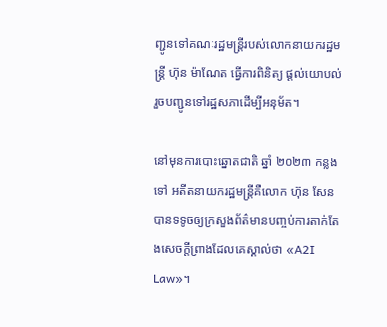ញ្ជូនទៅគណៈរដ្ឋមន្ត្រីរបស់លោកនាយករដ្ឋមន្ត្រី ហ៊ុន ម៉ាណែត ធ្វើការពិនិត្យ ផ្តល់យោបល់ រួចបញ្ជូនទៅរដ្ឋសភាដើម្បីអនុម័ត។

នៅមុនការបោះឆ្នោតជាតិ ឆ្នាំ ២០២៣ កន្លងទៅ អតីតនាយករដ្ឋមន្ត្រីគឺលោក ហ៊ុន សែន បានទទូចឲ្យក្រសួងព័ត៌មានបញ្ចប់ការតាក់តែងសេចក្តីព្រាងដែលគេស្គាល់ថា «A2I Law»។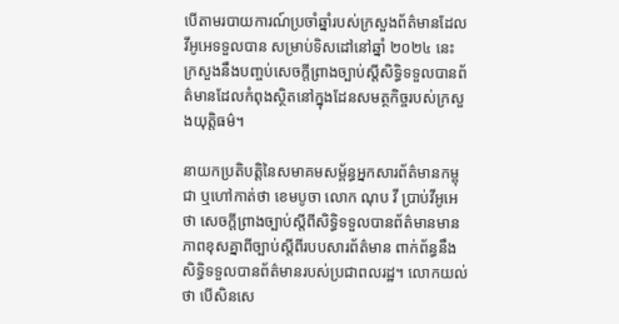បើតាមរបាយការណ៍ប្រចាំឆ្នាំរបស់ក្រសួងព័ត៌មានដែលវីអូអេទទួលបាន សម្រាប់ទិសដៅនៅឆ្នាំ ២០២៤ នេះ ក្រសួងនឹងបញ្ចប់សេចក្តីព្រាងច្បាប់ស្តីសិទ្ធិទទួលបានព័ត៌មានដែលកំពុងស្ថិតនៅក្នុងដែនសមត្ថកិច្ចរបស់ក្រសួងយុត្តិធម៌។

នាយកប្រតិបត្តិនៃសមាគមសម្ព័ន្ធអ្នកសារព័ត៌មានកម្ពុជា ឬហៅកាត់ថា ខេមបូចា លោក ណុប វី ប្រាប់វីអូអេថា សេចក្តីព្រាងច្បាប់ស្តីពីសិទិ្ធទទួលបានព័ត៌មានមានភាពខុសគ្នាពីច្បាប់ស្តីពីរបបសារព័ត៌មាន ពាក់ព័ន្ធនឹងសិទ្ធិទទួលបានព័ត៌មានរបស់ប្រជាពលរដ្ឋ។ លោកយល់ថា បើសិនសេ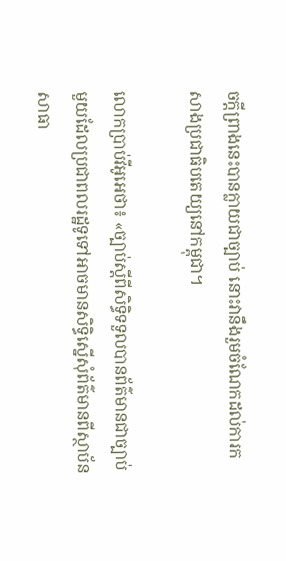ចក្តីព្រាងនេះបានក្លាយជាច្បាប់ នោះវានឹងរួមចំណែកដល់ការកសាងប្រជាធិបតេយ្យនៅកម្ពុជា។

លោកប្រាប់វីអូអេថា៖ «ច្បាប់ស្តីពីសិទ្ធិទទួលបានព័ត៌មានជាច្បាប់មួយដែលប្រជាពលរដ្ឋទូទៅអាចមានសិទ្ធិស្នើសុំព័ត៌មានពីស្ថាប័នសាធា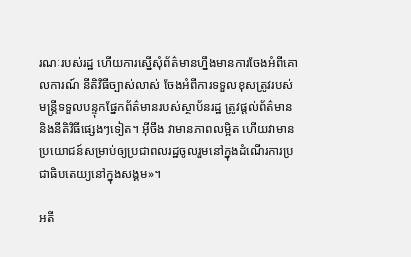រណៈរបស់រដ្ឋ ហើយការស្នើសុំព័ត៌មានហ្នឹងមានការចែងអំពីគោលការណ៍ នីតិវិធីច្បាស់លាស់ ចែងអំពីការទទួលខុសត្រូវរបស់មន្ត្រីទទួលបន្ទុកផ្នែកព័ត៌មានរបស់ស្ថាប័នរដ្ឋ ត្រូវផ្តល់ព័ត៌មាន និងនីតិវិធីផ្សេងៗទៀត។ អ៊ីចឹង វាមានភាពលម្អិត ហើយវាមានប្រយោជន៍សម្រាប់ឲ្យប្រជាពលរដ្ឋចូលរួមនៅក្នុងដំណើរការប្រជាធិបតេយ្យនៅក្នុងសង្គម»។

អតី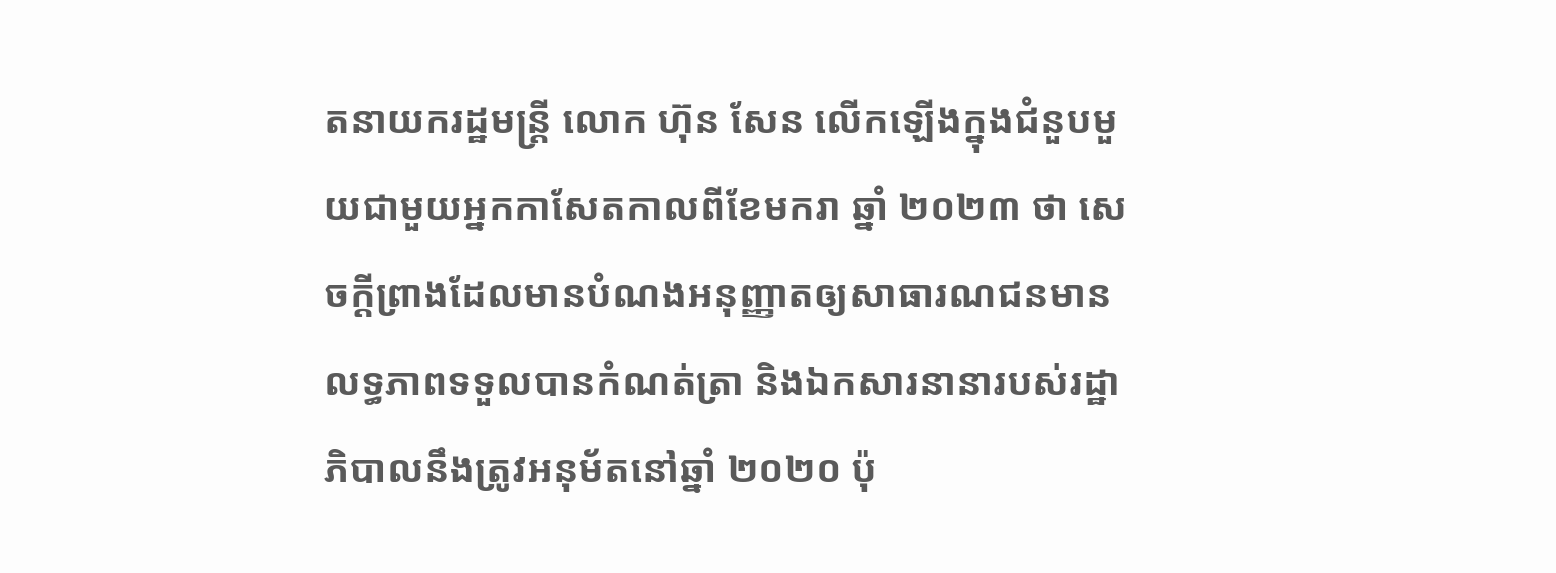តនាយករដ្ឋមន្ត្រី លោក ហ៊ុន សែន លើកឡើងក្នុងជំនួបមួយជាមួយអ្នកកាសែតកាលពីខែមករា ឆ្នាំ ២០២៣ ថា សេចក្តីព្រាងដែលមានបំណងអនុញ្ញាតឲ្យសាធារណជនមានលទ្ធភាពទទួលបានកំណត់ត្រា និងឯកសារនានារបស់រដ្ឋាភិបាលនឹងត្រូវអនុម័តនៅឆ្នាំ ២០២០ ប៉ុ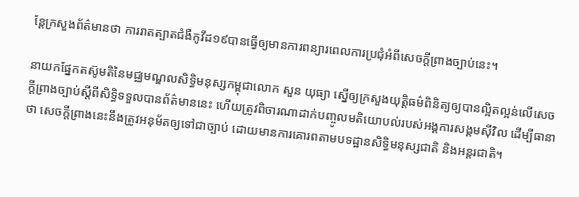ន្តែក្រសួងព័ត៌មានថា ការរាតត្បាតជំងឺកូវីដ១៩បានធ្វើឲ្យមានការពន្យារពេលការប្រជុំអំពីសេចក្តីព្រាងច្បាប់នេះ។

នាយកផ្នែកតស៊ូមតិនៃមជ្ឈមណ្ឌលសិទ្ធិមនុស្សកម្ពុជាលោក សួន យុធ្យា ស្នើឲ្យក្រសួងយុត្តិធម៌ពិនិត្យឲ្យបានល្អិតល្អន់លើសេចក្តីព្រាងច្បាប់ស្តីពីសិទ្ធិទទួលបានព័ត៌មាននេះ ហើយត្រូវពិចារណាដាក់បញ្ចូលមតិយោបល់របស់អង្គការសង្គមស៊ីវិល ដើម្បីធានាថា សេចក្តីព្រាងនេះនឹងត្រូវអនុម័តឲ្យទៅជាច្បាប់ ដោយមានការគោរពតាមបទដ្ឋានសិទ្ធិមនុស្សជាតិ និងអន្តរជាតិ។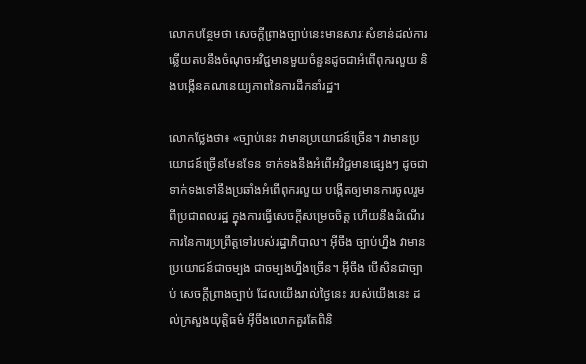លោកបន្ថែមថា សេចក្តីព្រាងច្បាប់នេះមានសារៈសំខាន់ដល់ការឆ្លើយតបនឹងចំណុចអវិជ្ជមានមួយចំនួនដូចជាអំពើពុករលួយ និងបង្កើនគណនេយ្យភាពនៃការដឹកនាំរដ្ឋ។

លោកថ្លែងថា៖ «ច្បាប់នេះ វាមានប្រយោជន៍ច្រើន។ វាមានប្រយោជន៍ច្រើនមែនទែន ទាក់ទងនឹងអំពើអវិជ្ជមានផ្សេងៗ ដូចជាទាក់ទងទៅនឹងប្រឆាំងអំពើពុករលួយ បង្កើតឲ្យមានការចូលរួមពីប្រជាពលរដ្ឋ ក្នុងការធ្វើសេចក្តីសម្រេចចិត្ត ហើយនឹងដំណើរការនៃការប្រព្រឹត្តទៅរបស់រដ្ឋាភិបាល។ អ៊ីចឹង ច្បាប់ហ្នឹង វាមានប្រយោជន៍ជាចម្បង ជាចម្បងហ្នឹងច្រើន។ អ៊ីចឹង បើសិនជាច្បាប់ សេចក្តីព្រាងច្បាប់ ដែលយើងរាល់ថ្ងៃនេះ របស់យើងនេះ ដល់ក្រសួងយុត្តិធម៌ អ៊ីចឹងលោកគួរតែពិនិ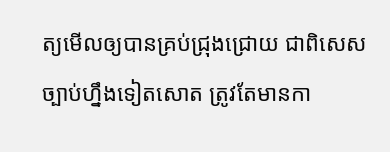ត្យមើលឲ្យបានគ្រប់ជ្រុងជ្រោយ ជាពិសេសច្បាប់ហ្នឹងទៀតសោត ត្រូវតែមានកា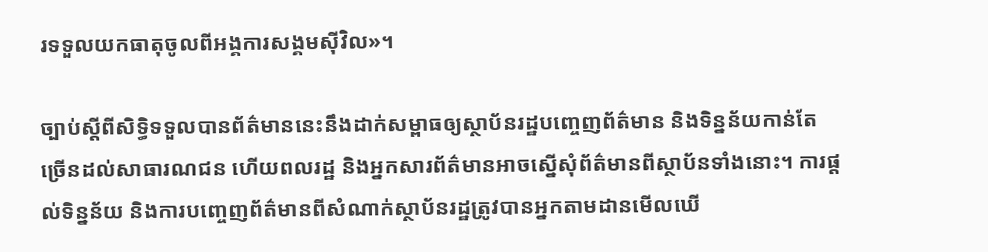រទទួលយកធាតុចូលពីអង្គការសង្គមស៊ីវិល»។

ច្បាប់ស្តីពីសិទ្ធិទទួលបានព័ត៌មាននេះនឹងដាក់សម្ពាធឲ្យស្ថាប័នរដ្ឋបញ្ចេញព័ត៌មាន និងទិន្នន័យកាន់តែច្រើនដល់សាធារណជន ហើយពលរដ្ឋ និងអ្នកសារព័ត៌មានអាចស្នើសុំព័ត៌មានពីស្ថាប័នទាំងនោះ។ ការផ្តល់ទិន្នន័យ និងការបញ្ចេញព័ត៌មានពីសំណាក់ស្ថាប័នរដ្ឋត្រូវបានអ្នកតាមដានមើលឃើ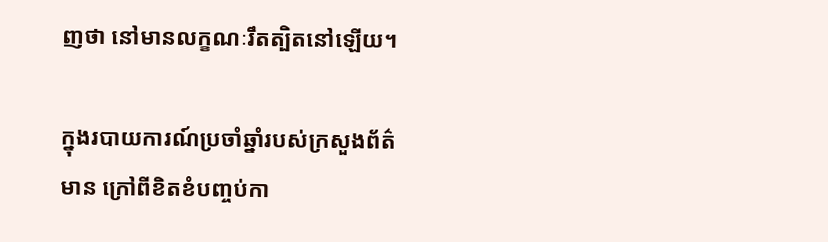ញថា នៅមានលក្ខណៈរឹតត្បិតនៅឡើយ។

ក្នុងរបាយការណ៍ប្រចាំឆ្នាំរបស់ក្រសួងព័ត៌មាន ក្រៅពីខិតខំបញ្ចប់កា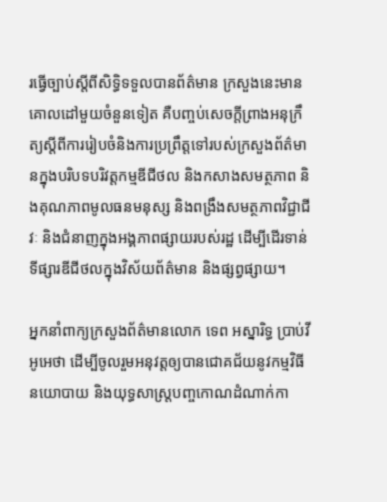រធ្វើច្បាប់ស្តីពីសិទ្ធិទទួលបានព័ត៌មាន ក្រសួងនេះមានគោលដៅមួយចំនួនទៀត គឺបញ្ចប់សេចក្តីព្រាងអនុក្រឹត្យស្តីពីការរៀបចំនិងការប្រព្រឹត្តទៅរបស់ក្រសួងព័ត៌មានក្នុងបរិបទបរិវត្តកម្មឌីជីថល និងកសាងសមត្ថភាព និងគុណភាពមូលធនមនុស្ស និងពង្រឹងសមត្ថភាពវិជ្ជាជីវៈ និងជំនាញក្នុងអង្គភាពផ្សាយរបស់រដ្ឋ ដើម្បីដើរទាន់ទីផ្សារឌីជីថលក្នុងវិស័យព័ត៌មាន និងផ្សព្វផ្សាយ។

អ្នកនាំពាក្យក្រសួងព័ត៌មានលោក ទេព អស្នារិទ្ធ ប្រាប់វីអូអេថា ដើម្បីចូលរួមអនុវត្តឲ្យបានជោគជ័យនូវកម្មវិធីនយោបាយ និងយុទ្ធសាស្ត្របញ្ចកោណដំណាក់កា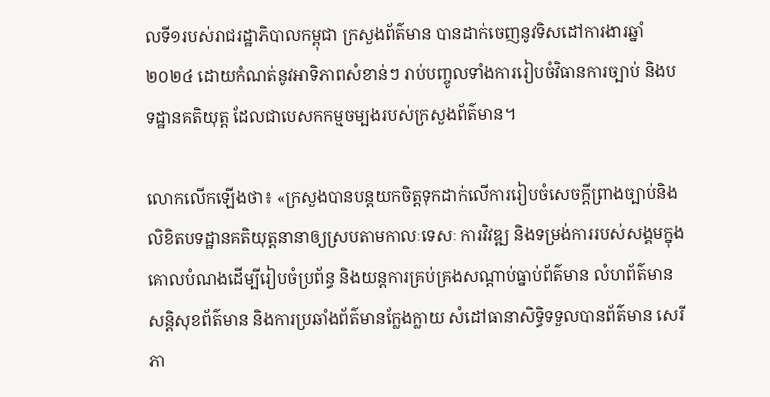លទី១របស់រាជរដ្ឋាភិបាលកម្ពុជា ក្រសួងព័ត៌មាន បានដាក់ចេញនូវទិសដៅការងារឆ្នាំ២០២៤ ដោយកំណត់នូវអាទិភាពសំខាន់ៗ រាប់បញ្ចូលទាំងការរៀបចំវិធានការច្បាប់ និងបទដ្ឋានគតិយុត្ត ដែលជាបេសកកម្មចម្បងរបស់ក្រសួងព័ត៌មាន។

លោកលើកឡើងថា៖ «ក្រសួងបានបន្តយកចិត្តទុកដាក់លើការរៀបចំសេចក្តីព្រាងច្បាប់និងលិខិតបទដ្ឋានគតិយុត្តនានាឲ្យស្របតាមកាលៈទេសៈ ការវិវឌ្ឍ និងទម្រង់ការរបស់សង្គមក្នុងគោលបំណងដើម្បីរៀបចំប្រព័ន្ធ និងយន្តការគ្រប់គ្រងសណ្តាប់ធ្នាប់ព័ត៌មាន លំហព័ត៌មាន សន្តិសុខព័ត៌មាន និងការប្រឆាំងព័ត៌មានក្លែងក្លាយ សំដៅធានាសិទ្ធិទទួលបានព័ត៌មាន សេរីភា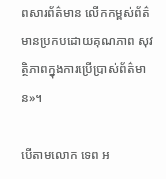ពសារព័ត៌មាន លើកកម្ពស់ព័ត៌មានប្រកបដោយគុណភាព សុវត្ថិភាពក្នុងការប្រើប្រាស់ព័ត៌មាន»។

បើតាមលោក ទេព អ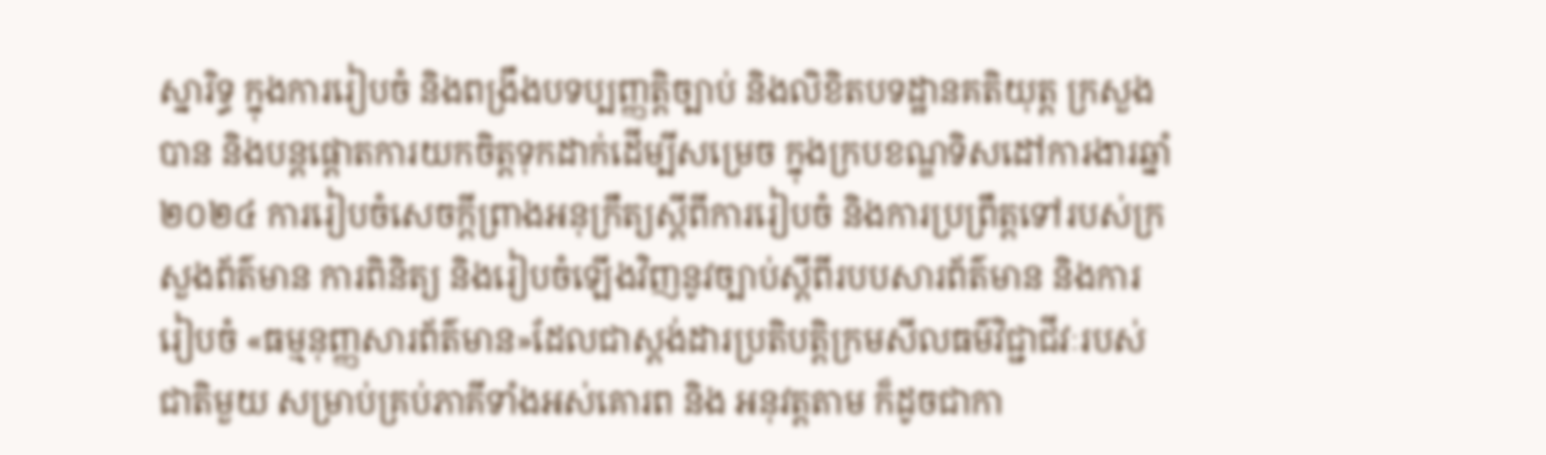ស្នារិទ្ធ ក្នុងការរៀបចំ និងពង្រឹងបទប្បញ្ញត្តិច្បាប់ និងលិខិតបទដ្ឋានគតិយុត្ត ក្រសួងបាន និងបន្តផ្តោតការយកចិត្តទុកដាក់ដើម្បីសម្រេច ក្នុងក្របខណ្ឌទិសដៅការងារឆ្នាំ ២០២៤ ការរៀបចំសេចក្តីព្រាងអនុក្រឹត្យស្តីពីការរៀបចំ និងការប្រព្រឹត្តទៅរបស់ក្រសួងព័ត៌មាន ការពិនិត្យ និងរៀបចំឡើងវិញនូវច្បាប់ស្តីពីរបបសារព័ត៌មាន និងការរៀបចំ «ធម្មនុញ្ញសារព័ត៌មាន»ដែលជាស្តង់ដារប្រតិបត្តិក្រមសីលធម៌វិជ្ជាជីវៈរបស់ជាតិមួយ សម្រាប់គ្រប់ភាគីទាំងអស់គោរព និង អនុវត្តតាម ក៏ដូចជាកា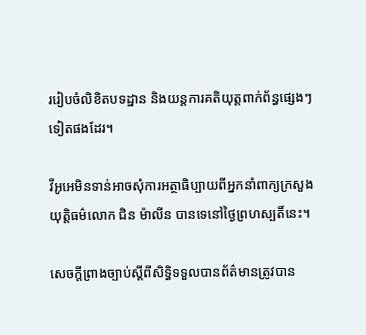ររៀបចំលិខិតបទដ្ឋាន និងយន្តការគតិយុត្តពាក់ព័ន្ធផ្សេងៗទៀតផងដែរ។

វីអូអេមិនទាន់អាចសុំការអត្ថាធិប្បាយពីអ្នកនាំពាក្យក្រសួងយុត្តិធម៌លោក ជិន ម៉ាលីន បានទេនៅថ្ងៃព្រហស្បតិ៍នេះ។

សេចក្តីព្រាងច្បាប់ស្តីពីសិទិ្ធទទួលបានព័ត៌មានត្រូវបាន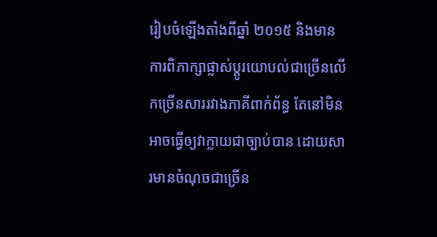រៀបចំឡើងតាំងពីឆ្នាំ ២០១៥ និងមានការពិភាក្សាផ្លាស់ប្តូរយោបល់ជាច្រើនលើកច្រើនសាររវាងភាគីពាក់ព័ន្ធ តែនៅមិនអាចធ្វើឲ្យវាក្លាយជាច្បាប់បាន ដោយសារមានចំណុចជាច្រើន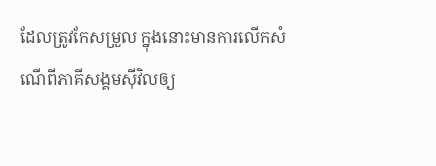ដែលត្រូវកែសម្រួល ក្នុងនោះមានការលើកសំណើពីភាគីសង្គមស៊ីវិលឲ្យ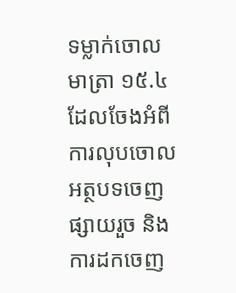ទម្លាក់ចោលមាត្រា ១៥.៤ ដែលចែងអំពីការលុបចោលអត្ថបទចេញផ្សាយរួច និងការដកចេញ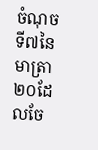ចំណុចទី៧នៃមាត្រា២០ដែលចែ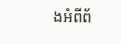ងអំពីព័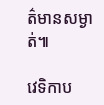ត៌មានសម្ងាត់៕

វេទិកាប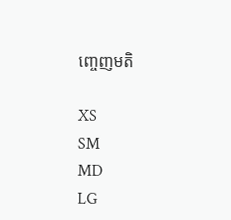ញ្ចេញមតិ

XS
SM
MD
LG